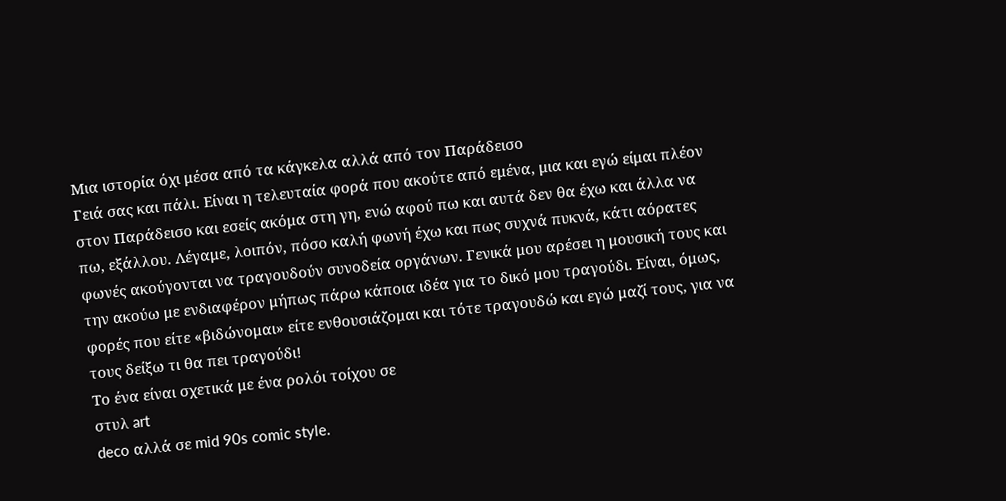Μια ιστορία όχι μέσα από τα κάγκελα αλλά από τον Παράδεισο
Γειά σας και πάλι. Είναι η τελευταία φορά που ακούτε από εμένα, μια και εγώ είμαι πλέον στον Παράδεισο και εσείς ακόμα στη γη, ενώ αφού πω και αυτά δεν θα έχω και άλλα να πω, εξάλλου. Λέγαμε, λοιπόν, πόσο καλή φωνή έχω και πως συχνά πυκνά, κάτι αόρατες φωνές ακούγονται να τραγουδούν συνοδεία οργάνων. Γενικά μου αρέσει η μουσική τους και την ακούω με ενδιαφέρον μήπως πάρω κάποια ιδέα για το δικό μου τραγούδι. Είναι, όμως, φορές που είτε «βιδώνομαι» είτε ενθουσιάζομαι και τότε τραγουδώ και εγώ μαζί τους, για να τους δείξω τι θα πει τραγούδι!
Το ένα είναι σχετικά με ένα ρολόι τοίχου σε
στυλ art
deco αλλά σε mid 90s comic style.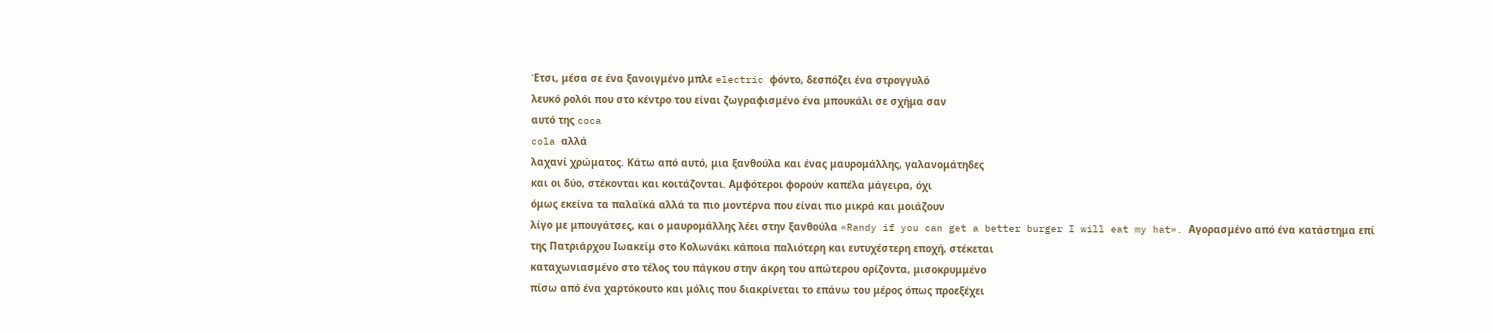Έτσι, μέσα σε ένα ξανοιγμένo μπλε electric φόντο, δεσπόζει ένα στρογγυλό
λευκό ρολόι που στο κέντρο του είναι ζωγραφισμένο ένα μπουκάλι σε σχήμα σαν
αυτό της coca
cola αλλά
λαχανί χρώματος. Κάτω από αυτό, μια ξανθούλα και ένας μαυρομάλλης, γαλανομάτηδες
και οι δύο, στέκονται και κοιτάζονται. Αμφότεροι φορούν καπέλα μάγειρα, όχι
όμως εκείνα τα παλαϊκά αλλά τα πιο μοντέρνα που είναι πιο μικρά και μοιάζουν
λίγο με μπουγάτσες, και ο μαυρομάλλης λέει στην ξανθούλα «Randy if you can get a better burger I will eat my hat». Αγορασμένο από ένα κατάστημα επί
της Πατριάρχου Ιωακείμ στο Κολωνάκι κάποια παλιότερη και ευτυχέστερη εποχή, στέκεται
καταχωνιασμένο στο τέλος του πάγκου στην άκρη του απώτερου ορίζοντα, μισοκρυμμένο
πίσω από ένα χαρτόκουτο και μόλις που διακρίνεται το επάνω του μέρος όπως προεξέχει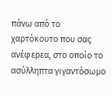πάνω από το χαρτόκουτο που σας ανέφερεα, στο οποίο το ασύλληπτα γιγαντόσωμο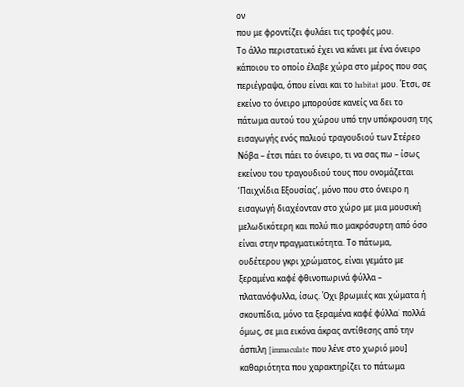ον
που με φροντίζει φυλάει τις τροφές μου.
Το άλλο περιστατικό έχει να κάνει με ένα όνειρο κάποιου το οποίο έλαβε χώρα στο μέρος που σας περιέγραψα, όπου είναι και το habitat μου. Έτσι, σε εκείνο το όνειρο μπορούσε κανείς να δει το πάτωμα αυτού του χώρου υπό την υπόκρουση της εισαγωγής ενός παλιού τραγουδιού των Στέρεο Νόβα – έτσι πάει το όνειρο, τι να σας πω – ίσως εκείνου του τραγουδιού τους που ονομάζεται ‘Παιχνίδια Εξουσίας’, μόνο που στο όνειρο η εισαγωγή διαχέονταν στο χώρο με μια μουσική μελωδικότερη και πολύ πιο μακρόσυρτη από όσο είναι στην πραγματικότητα. Το πάτωμα, ουδέτερου γκρι χρώματος, είναι γεμάτο με ξεραμένα καφέ φθινοπωρινά φύλλα – πλατανόφυλλα, ίσως. Όχι βρωμιές και χώματα ή σκουπίδια, μόνο τα ξεραμένα καφέ φύλλα˙ πολλά όμως, σε μια εικόνα άκρας αντίθεσης από την άσπιλη [immaculate που λένε στο χωριό μου] καθαριότητα που χαρακτηρίζει το πάτωμα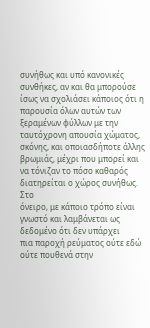συνήθως και υπό κανονικές συνθήκες, αν και θα μπορούσε ίσως να σχολιάσει κάποιος ότι η παρουσία όλων αυτών των ξεραμένων φύλλων με την ταυτόχρονη απουσία χώματος, σκόνης, και οποιασδήποτε άλλης βρωμιάς, μέχρι που μπορεί και να τόνιζαν το πόσο καθαρός διατηρείται ο χώρος συνήθως.
Στο
όνειρο, με κάποιο τρόπο είναι γνωστό και λαμβάνεται ως δεδομένο ότι δεν υπάρχει
πια παροχή ρεύματος ούτε εδώ ούτε πουθενά στην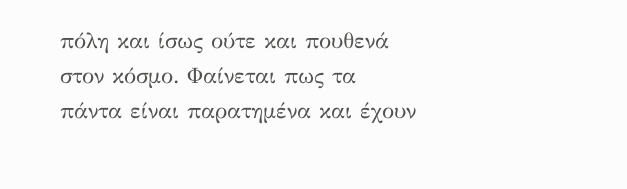πόλη και ίσως ούτε και πουθενά
στον κόσμο. Φαίνεται πως τα πάντα είναι παρατημένα και έχουν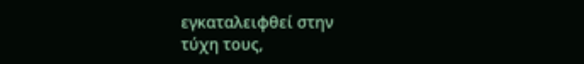εγκαταλειφθεί στην
τύχη τους,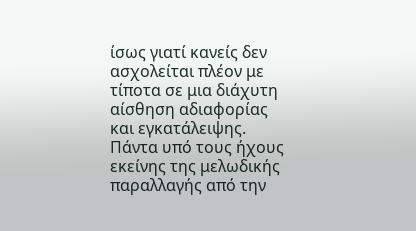ίσως γιατί κανείς δεν ασχολείται πλέον με τίποτα σε μια διάχυτη
αίσθηση αδιαφορίας και εγκατάλειψης. Πάντα υπό τους ήχους εκείνης της μελωδικής
παραλλαγής από την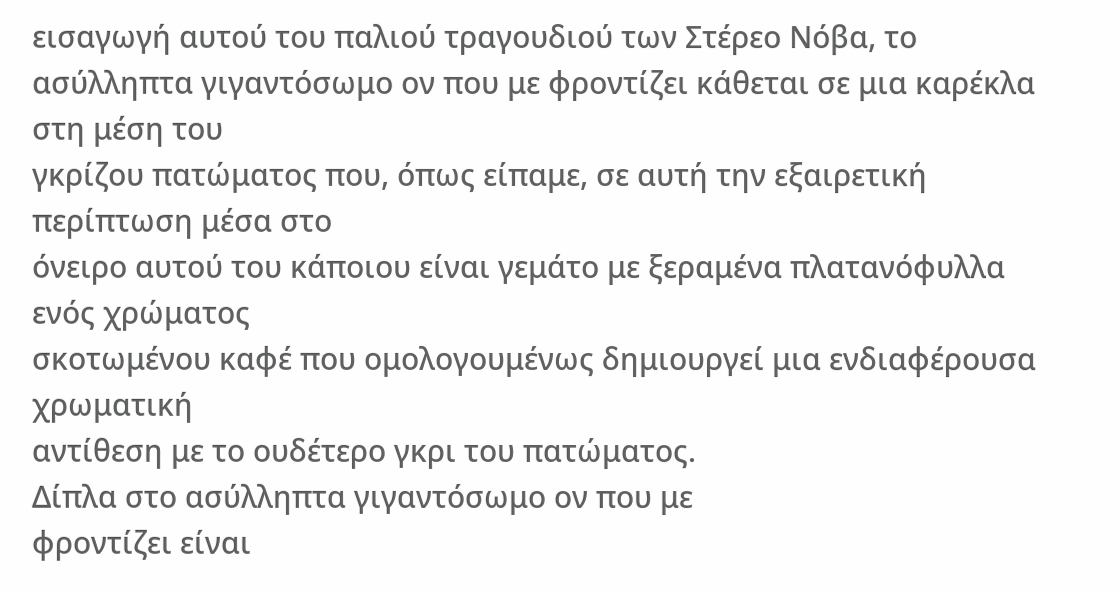εισαγωγή αυτού του παλιού τραγουδιού των Στέρεο Νόβα, το
ασύλληπτα γιγαντόσωμο ον που με φροντίζει κάθεται σε μια καρέκλα στη μέση του
γκρίζου πατώματος που, όπως είπαμε, σε αυτή την εξαιρετική περίπτωση μέσα στο
όνειρο αυτού του κάποιου είναι γεμάτο με ξεραμένα πλατανόφυλλα ενός χρώματος
σκοτωμένου καφέ που ομολογουμένως δημιουργεί μια ενδιαφέρουσα χρωματική
αντίθεση με το ουδέτερο γκρι του πατώματος.
Δίπλα στο ασύλληπτα γιγαντόσωμο ον που με
φροντίζει είναι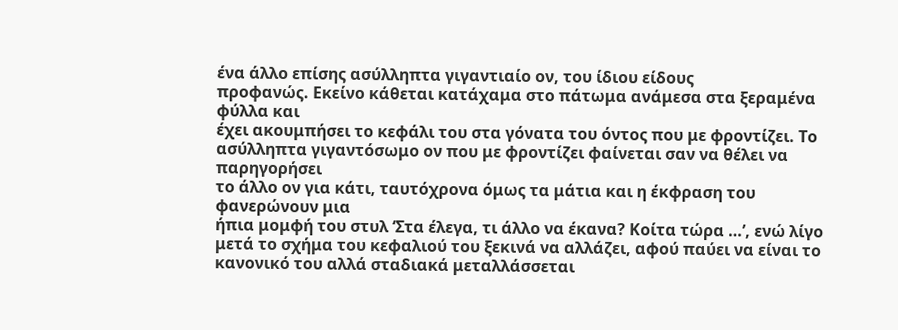ένα άλλο επίσης ασύλληπτα γιγαντιαίο ον, του ίδιου είδους
προφανώς. Εκείνο κάθεται κατάχαμα στο πάτωμα ανάμεσα στα ξεραμένα φύλλα και
έχει ακουμπήσει το κεφάλι του στα γόνατα του όντος που με φροντίζει. Το
ασύλληπτα γιγαντόσωμο ον που με φροντίζει φαίνεται σαν να θέλει να παρηγορήσει
το άλλο ον για κάτι, ταυτόχρονα όμως τα μάτια και η έκφραση του φανερώνουν μια
ήπια μομφή του στυλ ‘Στα έλεγα, τι άλλο να έκανα? Κοίτα τώρα …’, ενώ λίγο
μετά το σχήμα του κεφαλιού του ξεκινά να αλλάζει, αφού παύει να είναι το
κανονικό του αλλά σταδιακά μεταλλάσσεται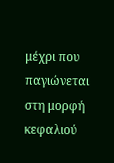μέχρι που παγιώνεται στη μορφή κεφαλιού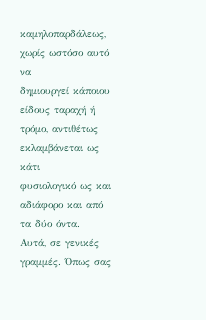καμηλοπαρδάλεως, χωρίς ωστόσο αυτό να
δημιουργεί κάποιου είδους ταραχή ή τρόμο, αντιθέτως εκλαμβάνεται ως κάτι
φυσιολογικό ως και αδιάφορο και από τα δύο όντα.
Αυτά, σε γενικές γραμμές. Όπως σας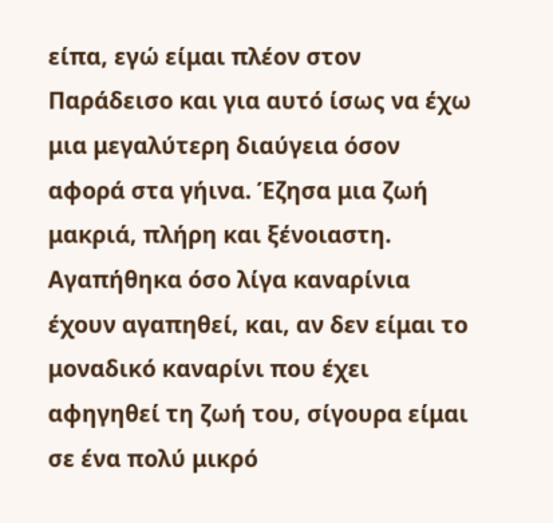είπα, εγώ είμαι πλέον στον Παράδεισο και για αυτό ίσως να έχω μια μεγαλύτερη διαύγεια όσον αφορά στα γήινα. Έζησα μια ζωή μακριά, πλήρη και ξένοιαστη. Αγαπήθηκα όσο λίγα καναρίνια έχουν αγαπηθεί, και, αν δεν είμαι το μοναδικό καναρίνι που έχει αφηγηθεί τη ζωή του, σίγουρα είμαι σε ένα πολύ μικρό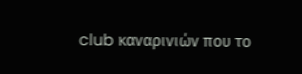club καναρινιών που το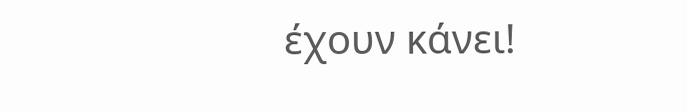έχουν κάνει!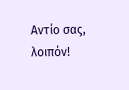Αντίο σας, λοιπόν!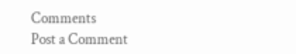Comments
Post a Comment